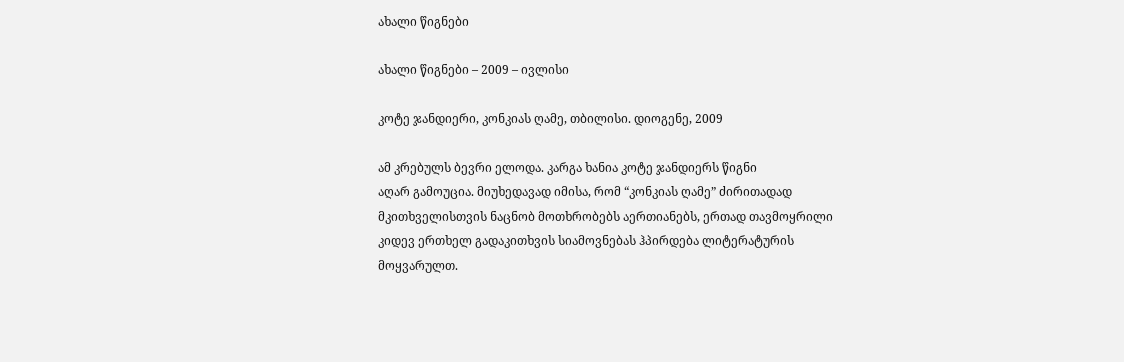ახალი წიგნები

ახალი წიგნები – 2009 – ივლისი

კოტე ჯანდიერი, კონკიას ღამე, თბილისი. დიოგენე, 2009

ამ კრებულს ბევრი ელოდა. კარგა ხანია კოტე ჯანდიერს წიგნი
აღარ გამოუცია. მიუხედავად იმისა, რომ “კონკიას ღამე” ძირითადად
მკითხველისთვის ნაცნობ მოთხრობებს აერთიანებს, ერთად თავმოყრილი
კიდევ ერთხელ გადაკითხვის სიამოვნებას ჰპირდება ლიტერატურის
მოყვარულთ.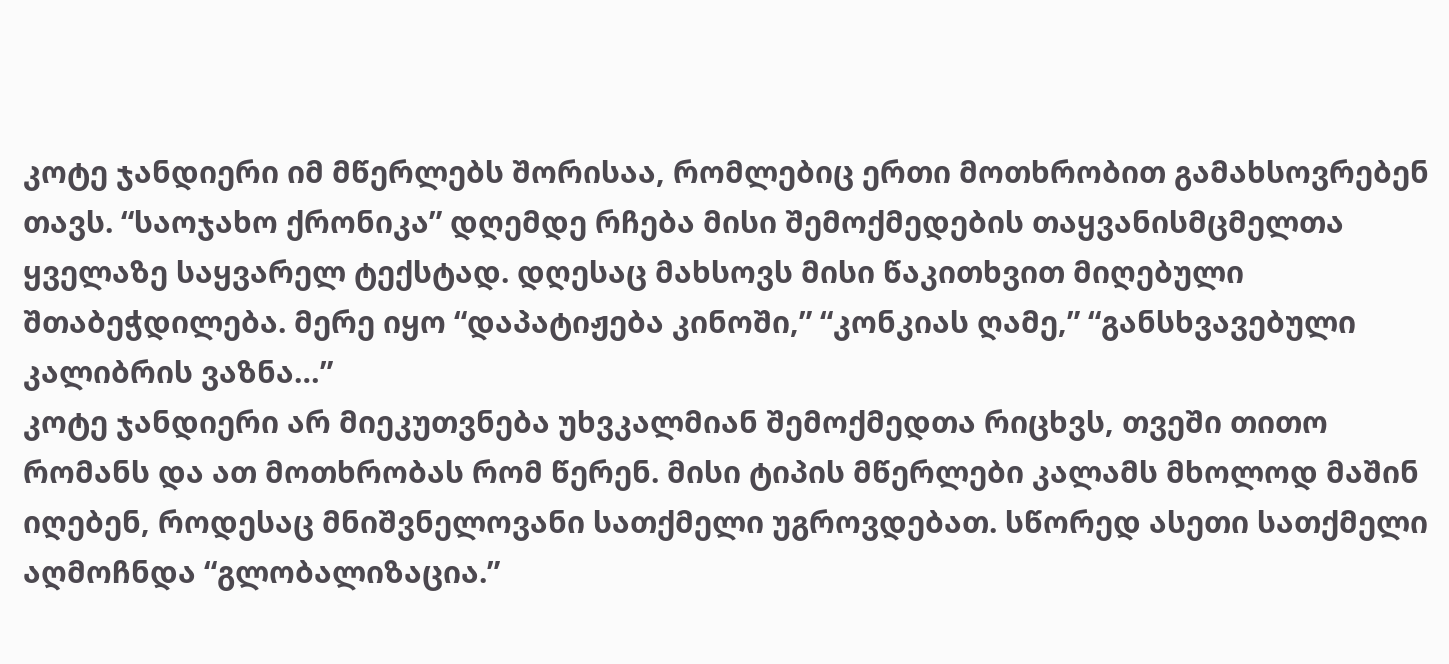კოტე ჯანდიერი იმ მწერლებს შორისაა, რომლებიც ერთი მოთხრობით გამახსოვრებენ თავს. “საოჯახო ქრონიკა” დღემდე რჩება მისი შემოქმედების თაყვანისმცმელთა ყველაზე საყვარელ ტექსტად. დღესაც მახსოვს მისი წაკითხვით მიღებული შთაბეჭდილება. მერე იყო “დაპატიჟება კინოში,” “კონკიას ღამე,” “განსხვავებული კალიბრის ვაზნა…”
კოტე ჯანდიერი არ მიეკუთვნება უხვკალმიან შემოქმედთა რიცხვს, თვეში თითო რომანს და ათ მოთხრობას რომ წერენ. მისი ტიპის მწერლები კალამს მხოლოდ მაშინ იღებენ, როდესაც მნიშვნელოვანი სათქმელი უგროვდებათ. სწორედ ასეთი სათქმელი აღმოჩნდა “გლობალიზაცია.”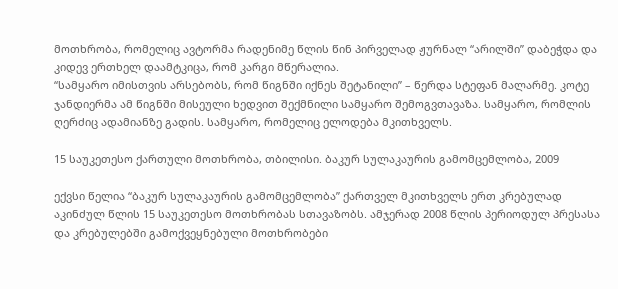მოთხრობა, რომელიც ავტორმა რადენიმე წლის წინ პირველად ჟურნალ “არილში” დაბეჭდა და კიდევ ერთხელ დაამტკიცა, რომ კარგი მწერალია.
“სამყარო იმისთვის არსებობს, რომ წიგნში იქნეს შეტანილი” – წერდა სტეფან მალარმე. კოტე ჯანდიერმა ამ წიგნში მისეული ხედვით შექმნილი სამყარო შემოგვთავაზა. სამყარო, რომლის ღერძიც ადამიანზე გადის. სამყარო, რომელიც ელოდება მკითხველს.

15 საუკეთესო ქართული მოთხრობა, თბილისი. ბაკურ სულაკაურის გამომცემლობა, 2009

ექვსი წელია “ბაკურ სულაკაურის გამომცემლობა” ქართველ მკითხველს ერთ კრებულად აკინძულ წლის 15 საუკეთესო მოთხრობას სთავაზობს. ამჯერად 2008 წლის პერიოდულ პრესასა და კრებულებში გამოქვეყნებული მოთხრობები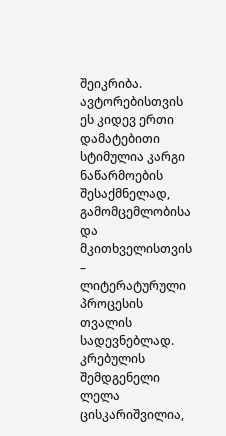შეიკრიბა. ავტორებისთვის ეს კიდევ ერთი დამატებითი სტიმულია კარგი ნაწარმოების შესაქმნელად, გამომცემლობისა და მკითხველისთვის – ლიტერატურული პროცესის თვალის სადევნებლად.
კრებულის შემდგენელი ლელა ცისკარიშვილია,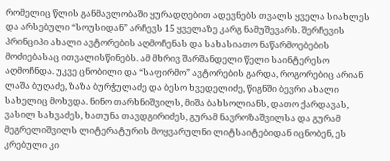რომელიც წლის განმავლობაში ყურადღებით ადევნებს თვალს ყველა სიახლეს და არსებული “სოუსიდან” არჩევს 15 ყველაზე კარგ ნამუშევარს. შერჩევის პრინციპი ახალი ავტორების აღმოჩენას და სახასიათო ნაწარმოებების მოძიებასაც ითვალისწინებს. ამ მხრივ შარშანდელი წელი საინტერესო აღმოჩნდა. უკვე ცნობილი და “საფირმო” ავტორების გარდა, როგორებიც არიან ლაშა ბუღაძე, ზაზა ბურჭულაძე და ბესო ხვედელიძე, წიგნში ბევრი ახალი სახელიც მოხვდა. ნინო თარხნიშვილს, მიშა ბახსოლიანს, დათო ქარდავას, ვასილ სახვაძეს, ხათუნა თავდგირიძეს, გურამ ნავროზაშვილსა და გურამ მეგრელიშვილს ლიტერატურის მოყვარულნი ლიტსაიტებიდან იცნობენ, ეს კრებული კი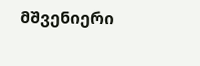მშვენიერი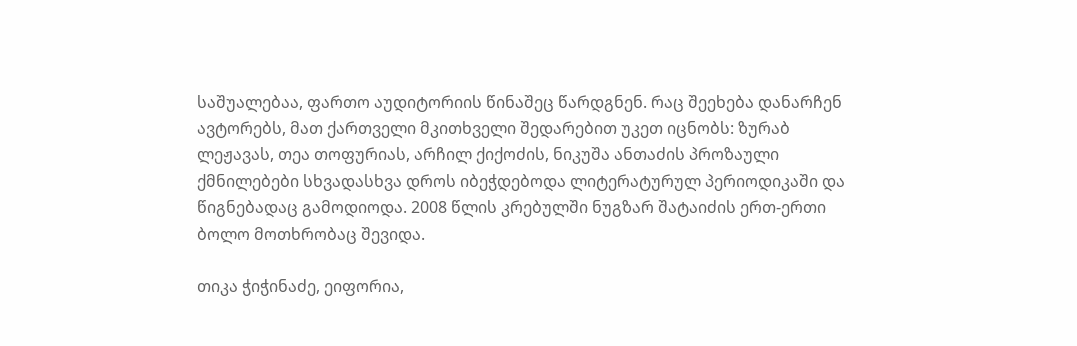საშუალებაა, ფართო აუდიტორიის წინაშეც წარდგნენ. რაც შეეხება დანარჩენ ავტორებს, მათ ქართველი მკითხველი შედარებით უკეთ იცნობს: ზურაბ ლეჟავას, თეა თოფურიას, არჩილ ქიქოძის, ნიკუშა ანთაძის პროზაული ქმნილებები სხვადასხვა დროს იბეჭდებოდა ლიტერატურულ პერიოდიკაში და წიგნებადაც გამოდიოდა. 2008 წლის კრებულში ნუგზარ შატაიძის ერთ-ერთი ბოლო მოთხრობაც შევიდა.

თიკა ჭიჭინაძე, ეიფორია,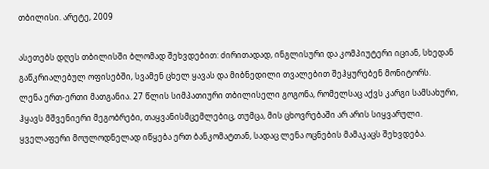თბილისი. არეტე, 2009

ასეთებს დღეს თბილისში ბლომად შეხვდებით: ძირითადად, ინგლისური და კომპიუტერი იციან, სხედან გაწკრიალებულ ოფისებში, სვამენ ცხელ ყავას და მიბნედილი თვალებით შეჰყურებენ მონიტორს.
ლენა ერთ-ერთი მათგანია. 27 წლის სიმპათიური თბილისელი გოგონა, რომელსაც აქვს კარგი სამსახური, ჰყავს მშვენიერი მეგობრები, თაყვანისმცემლებიც, თუმცა, მის ცხოვრებაში არ არის სიყვარული. ყველაფერი მოულოდნელად იწყება ერთ ბანკომატთან, სადაც ლენა ოცნების მამაკაცს შეხვდება.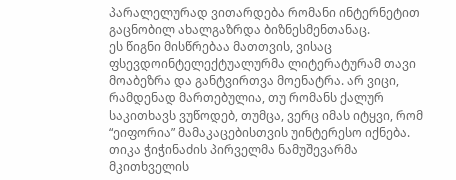პარალელურად ვითარდება რომანი ინტერნეტით გაცნობილ ახალგაზრდა ბიზნესმენთანაც.
ეს წიგნი მისწრებაა მათთვის, ვისაც ფსევდოინტელექტუალურმა ლიტერატურამ თავი მოაბეზრა და განტვირთვა მოენატრა. არ ვიცი, რამდენად მართებულია, თუ რომანს ქალურ საკითხავს ვუწოდებ, თუმცა, ვერც იმას იტყვი, რომ “ეიფორია” მამაკაცებისთვის უინტერესო იქნება. თიკა ჭიჭინაძის პირველმა ნამუშევარმა მკითხველის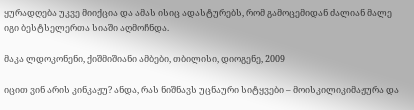ყურადღება უკვე მიიქცია და ამას ისიც ადასტურებს, რომ გამოცემიდან ძალიან მალე იგი ბესტსელერთა სიაში აღმოჩნდა.

მაკა ლდოკონენი, ქიშმიშიანი ამბები, თბილისი, დიოგენე, 2009

იცით ვინ არის კინკაჟუ? ანდა, რას ნიშნავს უცნაური სიტყვები – მოისკილიკიმაჟურა და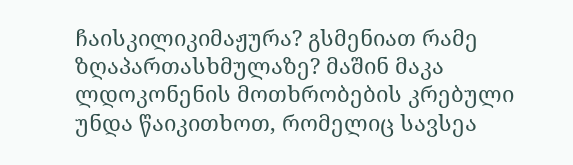ჩაისკილიკიმაჟურა? გსმენიათ რამე ზღაპართასხმულაზე? მაშინ მაკა ლდოკონენის მოთხრობების კრებული უნდა წაიკითხოთ, რომელიც სავსეა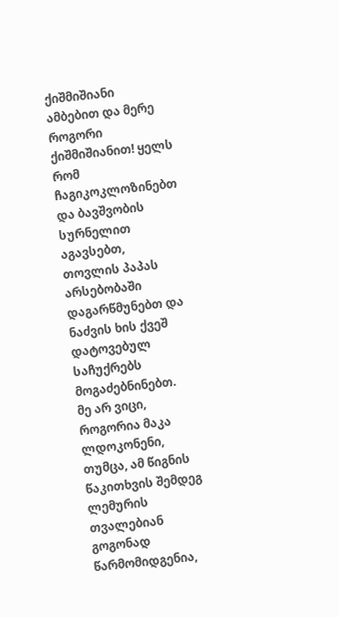ქიშმიშიანი ამბებით და მერე როგორი ქიშმიშიანით! ყელს რომ ჩაგიკოკლოზინებთ და ბავშვობის სურნელით აგავსებთ, თოვლის პაპას არსებობაში დაგარწმუნებთ და ნაძვის ხის ქვეშ დატოვებულ საჩუქრებს მოგაძებნინებთ.
მე არ ვიცი, როგორია მაკა ლდოკონენი, თუმცა, ამ წიგნის წაკითხვის შემდეგ ლემურის თვალებიან გოგონად წარმომიდგენია,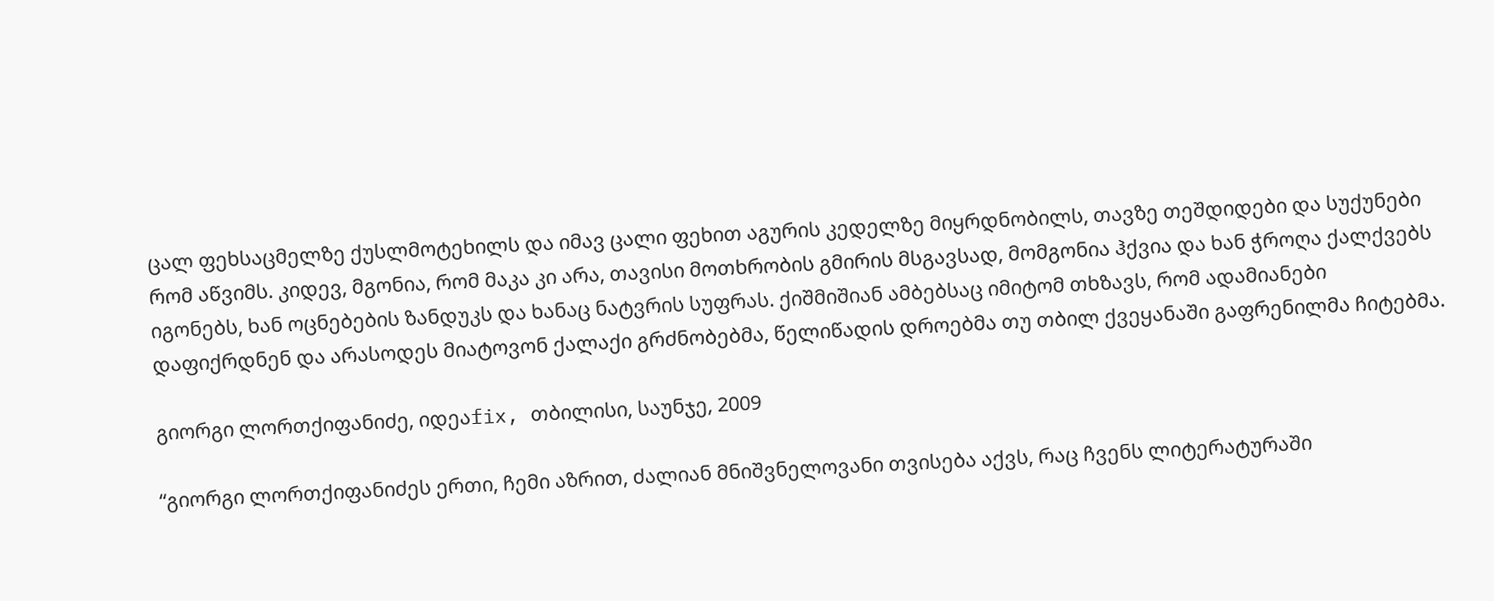ცალ ფეხსაცმელზე ქუსლმოტეხილს და იმავ ცალი ფეხით აგურის კედელზე მიყრდნობილს, თავზე თეშდიდები და სუქუნები რომ აწვიმს. კიდევ, მგონია, რომ მაკა კი არა, თავისი მოთხრობის გმირის მსგავსად, მომგონია ჰქვია და ხან ჭროღა ქალქვებს იგონებს, ხან ოცნებების ზანდუკს და ხანაც ნატვრის სუფრას. ქიშმიშიან ამბებსაც იმიტომ თხზავს, რომ ადამიანები დაფიქრდნენ და არასოდეს მიატოვონ ქალაქი გრძნობებმა, წელიწადის დროებმა თუ თბილ ქვეყანაში გაფრენილმა ჩიტებმა.

გიორგი ლორთქიფანიძე, იდეაfix, თბილისი, საუნჯე, 2009

“გიორგი ლორთქიფანიძეს ერთი, ჩემი აზრით, ძალიან მნიშვნელოვანი თვისება აქვს, რაც ჩვენს ლიტერატურაში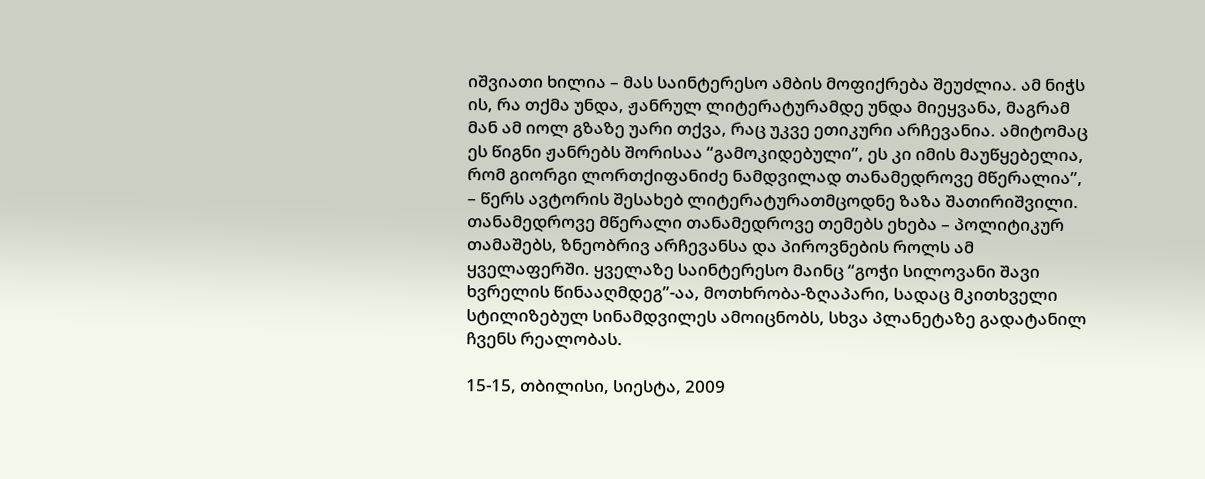იშვიათი ხილია – მას საინტერესო ამბის მოფიქრება შეუძლია. ამ ნიჭს ის, რა თქმა უნდა, ჟანრულ ლიტერატურამდე უნდა მიეყვანა, მაგრამ მან ამ იოლ გზაზე უარი თქვა, რაც უკვე ეთიკური არჩევანია. ამიტომაც ეს წიგნი ჟანრებს შორისაა “გამოკიდებული”, ეს კი იმის მაუწყებელია, რომ გიორგი ლორთქიფანიძე ნამდვილად თანამედროვე მწერალია”, – წერს ავტორის შესახებ ლიტერატურათმცოდნე ზაზა შათირიშვილი. თანამედროვე მწერალი თანამედროვე თემებს ეხება – პოლიტიკურ თამაშებს, ზნეობრივ არჩევანსა და პიროვნების როლს ამ ყველაფერში. ყველაზე საინტერესო მაინც “გოჭი სილოვანი შავი ხვრელის წინააღმდეგ”-აა, მოთხრობა-ზღაპარი, სადაც მკითხველი სტილიზებულ სინამდვილეს ამოიცნობს, სხვა პლანეტაზე გადატანილ ჩვენს რეალობას.

15-15, თბილისი, სიესტა, 2009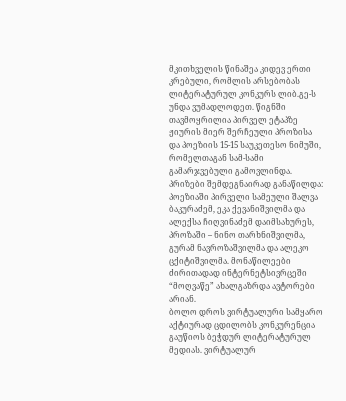მკითხველის წინაშეა კიდევ ერთი კრებული, რომლის არსებობას ლიტერატურულ კონკურს ლიბ.გე-ს უნდა ვუმადლოდეთ. წიგნში თავმოყრილია პირველ ეტაპზე ჟიურის მიერ შერჩეული პროზისა და პოეზიის 15-15 საუკეთესო ნიმუში, რომელთაგან სამ-სამი გამარჯვებული გამოვლინდა. პრიზები შემდეგნაირად განაწილდა: პოეზიაში პირველი სამეული შალვა ბაკურაძემ, ეკა ქევანიშვილმა და ალექსა ჩიღვინაძემ დაიმსახურეს, პროზაში – ნინო თარხნიშვილმა, გურამ ნავროზაშვილმა და ალეკო ცქიტიშვილმა. მონაწილეები ძირითადად ინტერნეტსივრცეში “მოღვაწე” ახალგაზრდა ავტორები არიან.
ბოლო დროს ვირტუალური სამყარო აქტიურად ცდილობს კონკურენცია გაუწიოს ბეჭდურ ლიტერატურულ მედიას. ვირტუალურ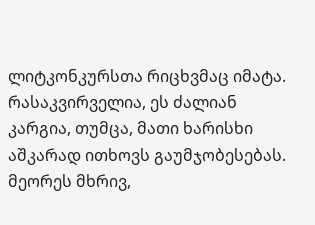ლიტკონკურსთა რიცხვმაც იმატა. რასაკვირველია, ეს ძალიან კარგია, თუმცა, მათი ხარისხი აშკარად ითხოვს გაუმჯობესებას. მეორეს მხრივ,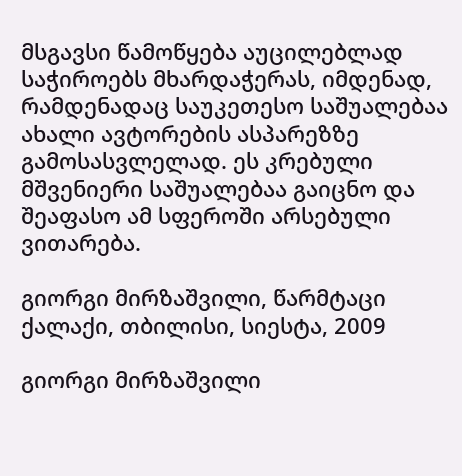მსგავსი წამოწყება აუცილებლად საჭიროებს მხარდაჭერას, იმდენად, რამდენადაც საუკეთესო საშუალებაა ახალი ავტორების ასპარეზზე გამოსასვლელად. ეს კრებული მშვენიერი საშუალებაა გაიცნო და შეაფასო ამ სფეროში არსებული ვითარება.

გიორგი მირზაშვილი, წარმტაცი ქალაქი, თბილისი, სიესტა, 2009

გიორგი მირზაშვილი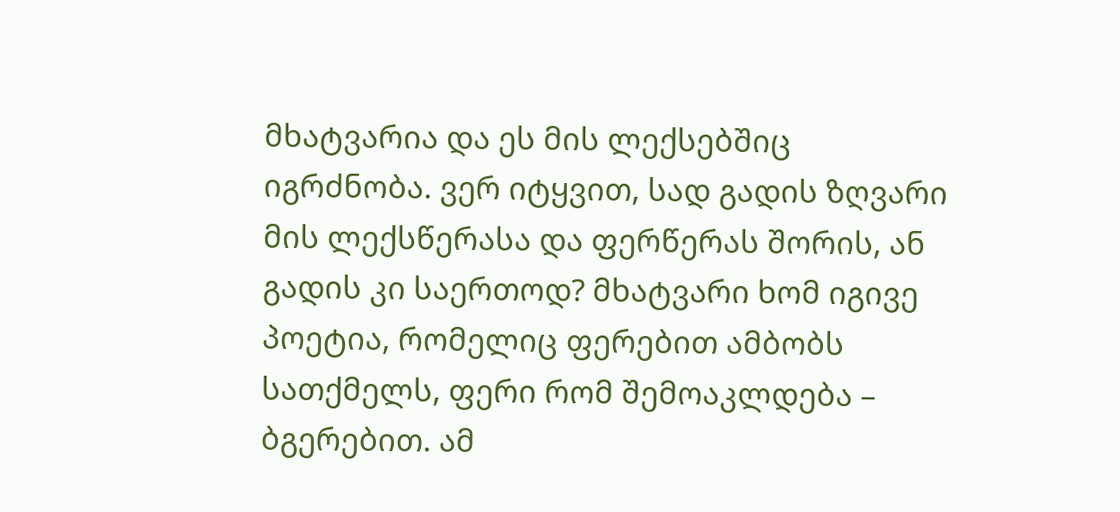მხატვარია და ეს მის ლექსებშიც იგრძნობა. ვერ იტყვით, სად გადის ზღვარი მის ლექსწერასა და ფერწერას შორის, ან გადის კი საერთოდ? მხატვარი ხომ იგივე პოეტია, რომელიც ფერებით ამბობს სათქმელს, ფერი რომ შემოაკლდება – ბგერებით. ამ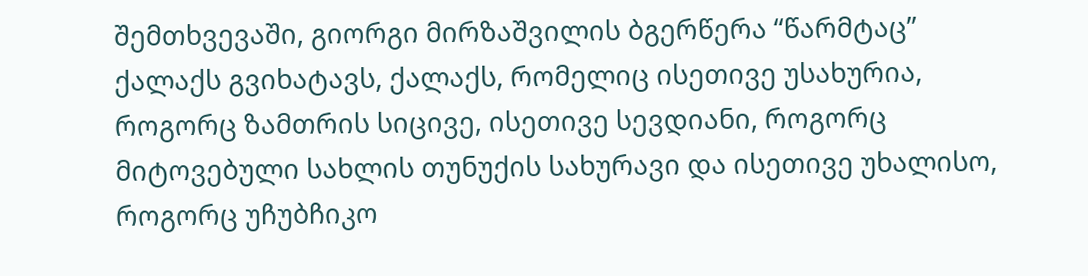შემთხვევაში, გიორგი მირზაშვილის ბგერწერა “წარმტაც” ქალაქს გვიხატავს, ქალაქს, რომელიც ისეთივე უსახურია, როგორც ზამთრის სიცივე, ისეთივე სევდიანი, როგორც მიტოვებული სახლის თუნუქის სახურავი და ისეთივე უხალისო, როგორც უჩუბჩიკო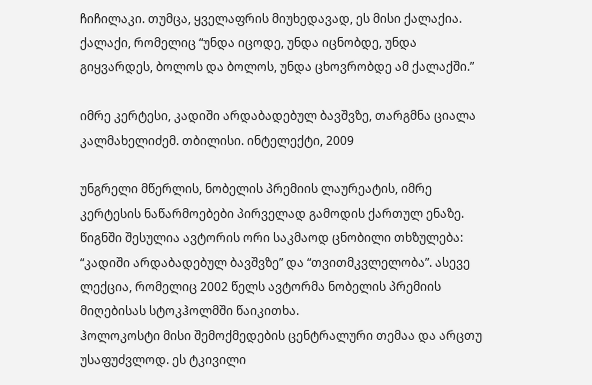ჩიჩილაკი. თუმცა, ყველაფრის მიუხედავად, ეს მისი ქალაქია. ქალაქი, რომელიც “უნდა იცოდე, უნდა იცნობდე, უნდა გიყვარდეს, ბოლოს და ბოლოს, უნდა ცხოვრობდე ამ ქალაქში.”

იმრე კერტესი, კადიში არდაბადებულ ბავშვზე, თარგმნა ციალა კალმახელიძემ. თბილისი. ინტელექტი, 2009

უნგრელი მწერლის, ნობელის პრემიის ლაურეატის, იმრე კერტესის ნაწარმოებები პირველად გამოდის ქართულ ენაზე. წიგნში შესულია ავტორის ორი საკმაოდ ცნობილი თხზულება: “კადიში არდაბადებულ ბავშვზე” და “თვითმკვლელობა”. ასევე ლექცია, რომელიც 2002 წელს ავტორმა ნობელის პრემიის მიღებისას სტოკჰოლმში წაიკითხა.
ჰოლოკოსტი მისი შემოქმედების ცენტრალური თემაა და არცთუ უსაფუძვლოდ. ეს ტკივილი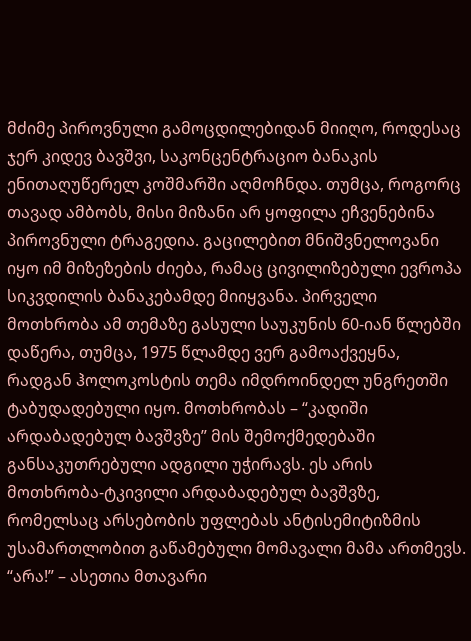მძიმე პიროვნული გამოცდილებიდან მიიღო, როდესაც ჯერ კიდევ ბავშვი, საკონცენტრაციო ბანაკის ენითაღუწერელ კოშმარში აღმოჩნდა. თუმცა, როგორც თავად ამბობს, მისი მიზანი არ ყოფილა ეჩვენებინა პიროვნული ტრაგედია. გაცილებით მნიშვნელოვანი იყო იმ მიზეზების ძიება, რამაც ცივილიზებული ევროპა სიკვდილის ბანაკებამდე მიიყვანა. პირველი მოთხრობა ამ თემაზე გასული საუკუნის 60-იან წლებში დაწერა, თუმცა, 1975 წლამდე ვერ გამოაქვეყნა, რადგან ჰოლოკოსტის თემა იმდროინდელ უნგრეთში ტაბუდადებული იყო. მოთხრობას – “კადიში არდაბადებულ ბავშვზე” მის შემოქმედებაში განსაკუთრებული ადგილი უჭირავს. ეს არის მოთხრობა-ტკივილი არდაბადებულ ბავშვზე, რომელსაც არსებობის უფლებას ანტისემიტიზმის უსამართლობით გაწამებული მომავალი მამა ართმევს. “არა!” – ასეთია მთავარი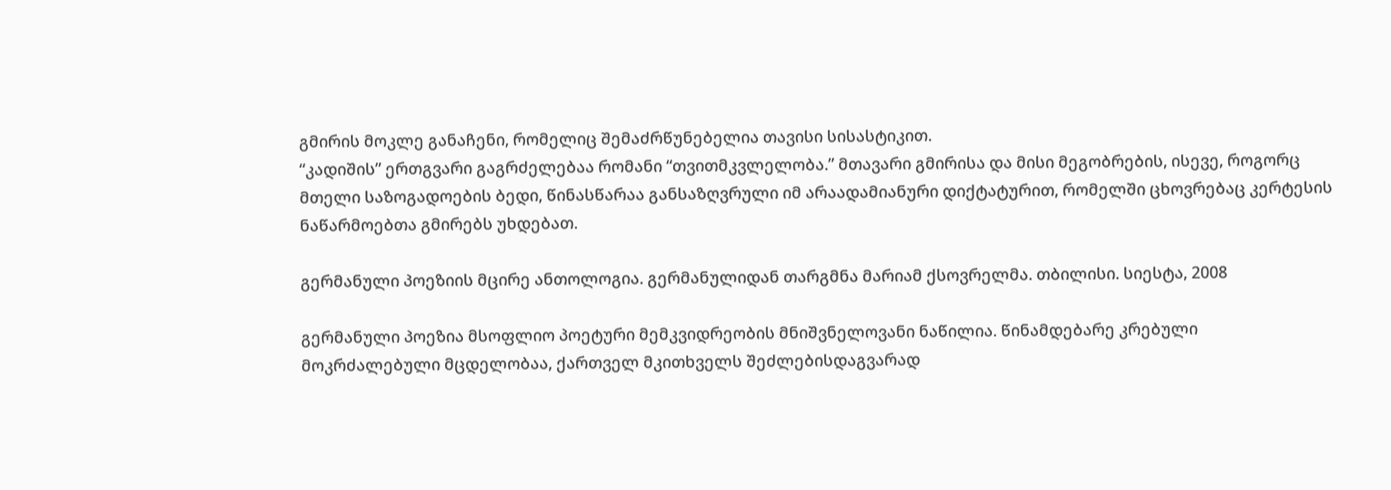გმირის მოკლე განაჩენი, რომელიც შემაძრწუნებელია თავისი სისასტიკით.
“კადიშის” ერთგვარი გაგრძელებაა რომანი “თვითმკვლელობა.” მთავარი გმირისა და მისი მეგობრების, ისევე, როგორც მთელი საზოგადოების ბედი, წინასწარაა განსაზღვრული იმ არაადამიანური დიქტატურით, რომელში ცხოვრებაც კერტესის ნაწარმოებთა გმირებს უხდებათ.

გერმანული პოეზიის მცირე ანთოლოგია. გერმანულიდან თარგმნა მარიამ ქსოვრელმა. თბილისი. სიესტა, 2008

გერმანული პოეზია მსოფლიო პოეტური მემკვიდრეობის მნიშვნელოვანი ნაწილია. წინამდებარე კრებული მოკრძალებული მცდელობაა, ქართველ მკითხველს შეძლებისდაგვარად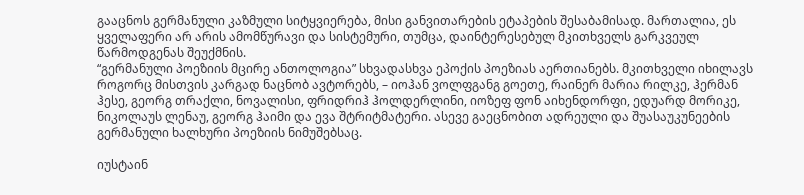გააცნოს გერმანული კაზმული სიტყვიერება, მისი განვითარების ეტაპების შესაბამისად. მართალია, ეს ყველაფერი არ არის ამომწურავი და სისტემური, თუმცა, დაინტერესებულ მკითხველს გარკვეულ წარმოდგენას შეუქმნის.
“გერმანული პოეზიის მცირე ანთოლოგია” სხვადასხვა ეპოქის პოეზიას აერთიანებს. მკითხველი იხილავს როგორც მისთვის კარგად ნაცნობ ავტორებს, – იოჰან ვოლფგანგ გოეთე, რაინერ მარია რილკე, ჰერმან ჰესე, გეორგ თრაქლი, ნოვალისი, ფრიდრიჰ ჰოლდერლინი, იოზეფ ფონ აიხენდორფი, ედუარდ მორიკე, ნიკოლაუს ლენაუ, გეორგ ჰაიმი და ევა შტრიტმატერი. ასევე გაეცნობით ადრეული და შუასაუკუნეების გერმანული ხალხური პოეზიის ნიმუშებსაც.

იუსტაინ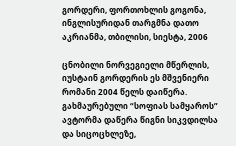გორდერი, ფორთოხლის გოგონა, ინგლისურიდან თარგმნა დათო აკრიანმა, თბილისი, სიესტა, 2006

ცნობილი ნორვეგიელი მწერლის, იუსტაინ გორდერის ეს მშვენიერი რომანი 2004 წელს დაიწერა. გახმაურებული “სოფიას სამყაროს” ავტორმა დაწერა წიგნი სიკვდილსა და სიცოცხლეზე,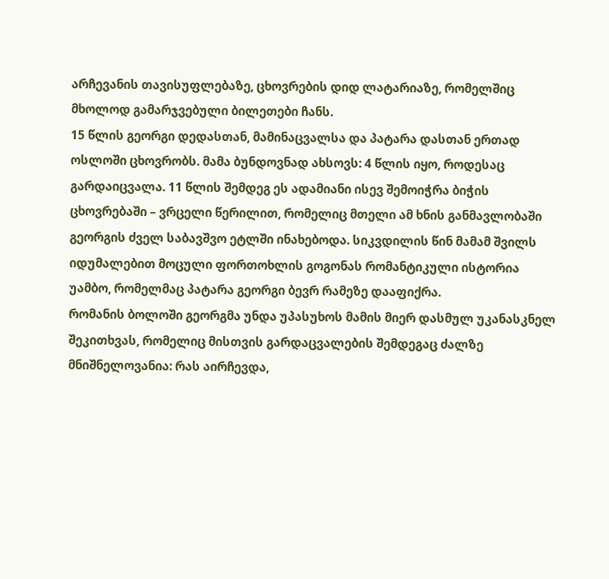არჩევანის თავისუფლებაზე, ცხოვრების დიდ ლატარიაზე, რომელშიც მხოლოდ გამარჯვებული ბილეთები ჩანს.
15 წლის გეორგი დედასთან, მამინაცვალსა და პატარა დასთან ერთად ოსლოში ცხოვრობს. მამა ბუნდოვნად ახსოვს: 4 წლის იყო, როდესაც გარდაიცვალა. 11 წლის შემდეგ ეს ადამიანი ისევ შემოიჭრა ბიჭის ცხოვრებაში – ვრცელი წერილით, რომელიც მთელი ამ ხნის განმავლობაში გეორგის ძველ საბავშვო ეტლში ინახებოდა. სიკვდილის წინ მამამ შვილს იდუმალებით მოცული ფორთოხლის გოგონას რომანტიკული ისტორია უამბო, რომელმაც პატარა გეორგი ბევრ რამეზე დააფიქრა.
რომანის ბოლოში გეორგმა უნდა უპასუხოს მამის მიერ დასმულ უკანასკნელ შეკითხვას, რომელიც მისთვის გარდაცვალების შემდეგაც ძალზე მნიშნელოვანია: რას აირჩევდა,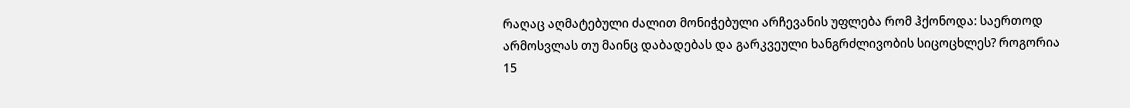რაღაც აღმატებული ძალით მონიჭებული არჩევანის უფლება რომ ჰქონოდა: საერთოდ არმოსვლას თუ მაინც დაბადებას და გარკვეული ხანგრძლივობის სიცოცხლეს? როგორია 15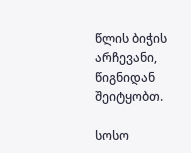წლის ბიჭის არჩევანი, წიგნიდან შეიტყობთ.

სოსო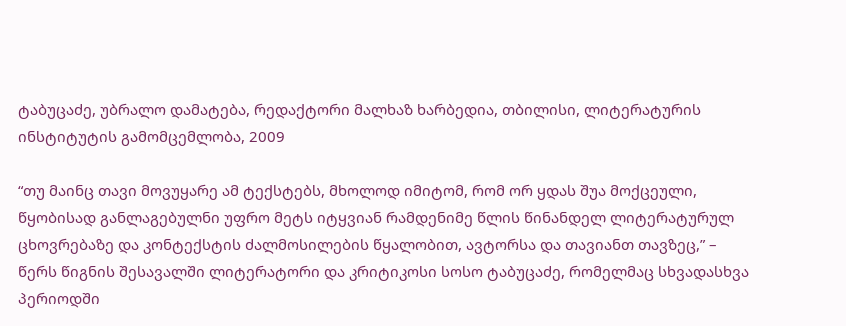ტაბუცაძე, უბრალო დამატება, რედაქტორი მალხაზ ხარბედია, თბილისი, ლიტერატურის ინსტიტუტის გამომცემლობა, 2009

“თუ მაინც თავი მოვუყარე ამ ტექსტებს, მხოლოდ იმიტომ, რომ ორ ყდას შუა მოქცეული, წყობისად განლაგებულნი უფრო მეტს იტყვიან რამდენიმე წლის წინანდელ ლიტერატურულ ცხოვრებაზე და კონტექსტის ძალმოსილების წყალობით, ავტორსა და თავიანთ თავზეც,” – წერს წიგნის შესავალში ლიტერატორი და კრიტიკოსი სოსო ტაბუცაძე, რომელმაც სხვადასხვა პერიოდში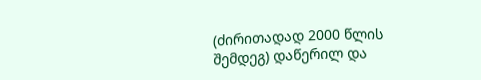(ძირითადად 2000 წლის შემდეგ) დაწერილ და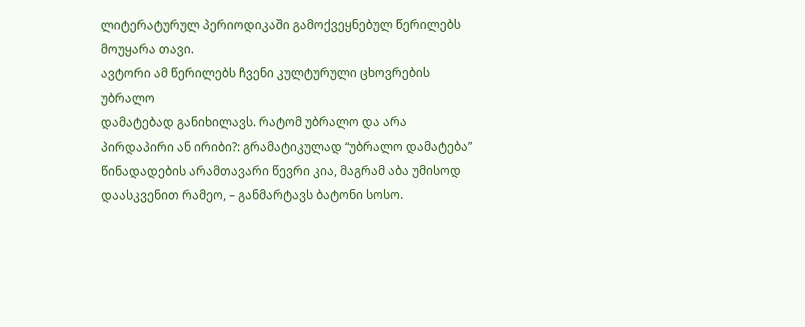ლიტერატურულ პერიოდიკაში გამოქვეყნებულ წერილებს მოუყარა თავი.
ავტორი ამ წერილებს ჩვენი კულტურული ცხოვრების უბრალო
დამატებად განიხილავს. რატომ უბრალო და არა პირდაპირი ან ირიბი?: გრამატიკულად “უბრალო დამატება” წინადადების არამთავარი წევრი კია, მაგრამ აბა უმისოდ დაასკვენით რამეო, – განმარტავს ბატონი სოსო.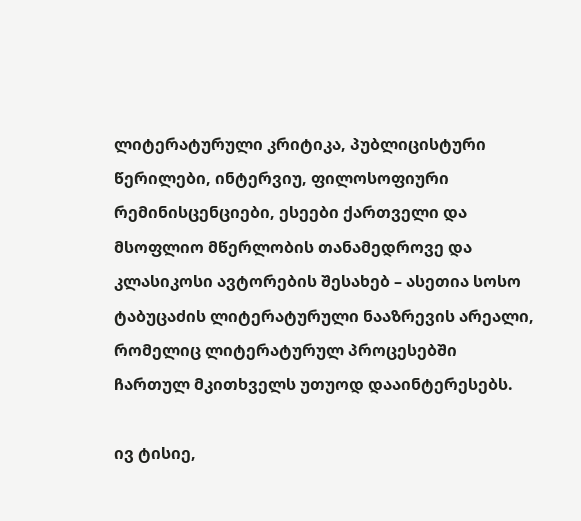ლიტერატურული კრიტიკა, პუბლიცისტური წერილები, ინტერვიუ, ფილოსოფიური რემინისცენციები, ესეები ქართველი და მსოფლიო მწერლობის თანამედროვე და კლასიკოსი ავტორების შესახებ – ასეთია სოსო ტაბუცაძის ლიტერატურული ნააზრევის არეალი, რომელიც ლიტერატურულ პროცესებში ჩართულ მკითხველს უთუოდ დააინტერესებს.

ივ ტისიე,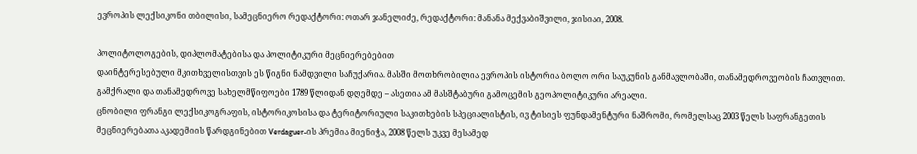ევროპის ლექსიკონი თბილისი, სამეცნიერო რედაქტორი: ოთარ ჯანელიძე, რედაქტორი: მანანა მექვაბიშვილი, ჯისიაი, 2008.

პოლიტოლოგების, დიპლომატებისა და პოლიტიკური მეცნიერებებით
დაინტერესებული მკითხველისთვის ეს წიგნი ნამდვილი საჩუქარია. მასში მოთხრობილია ევროპის ისტორია ბოლო ორი საუკუნის განმავლობაში, თანამედროვეობის ჩათვლით. გამქრალი და თანამედროვე სახელმწიფოები 1789 წლიდან დღემდე – ასეთია ამ მასშტაბური გამოცემის გეოპოლიტიკური არეალი.
ცნობილი ფრანგი ლექსიკოგრაფის, ისტორიკოსისა და ტერიტორიული საკითხების სპეციალისტის, ივ ტისიეს ფუნდამენტური ნაშრომი, რომელსაც 2003 წელს საფრანგეთის მეცნიერებათა აკადემიის წარდგინებით Verdaguer-ის პრემია მიენიჭა, 2008 წელს უკვე მესამედ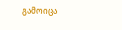გამოიცა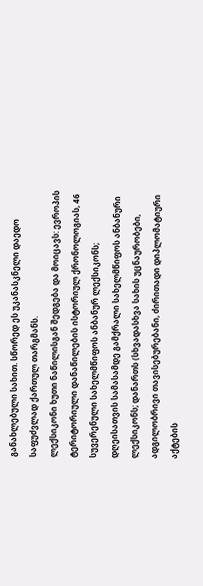განახლებული სახით. სწორედ ეს უკანასკნელი დაედო საფუძვლად ქართულ თარგმანს.
ლექსიკონი ხუთი ნაწილისგან შედგება და მოიცავს: ევროპის ტერიტორიული დანაწილების ისტორიულ ქრონოლოგიას, 46 სუვერენული სახელმწიფოს ანბანურ ლექსიკონს; დღეისათვის სამასამდე გამქრალი სახელმწიფოს ანბანური ლექსიკონს; დანართს (სხვადასხვა სახის უცნაურობები, ადგილობრივი თავისებურებანი, ძირითადი დიპლომატიური აქტების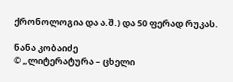ქრონოლოგია და ა.შ.) და 50 ფერად რუკას.

ნანა კობაიძე
© „ლიტერატურა – ცხელი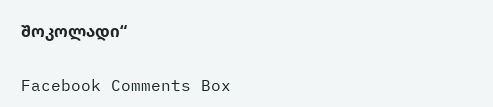შოკოლადი“

Facebook Comments Box